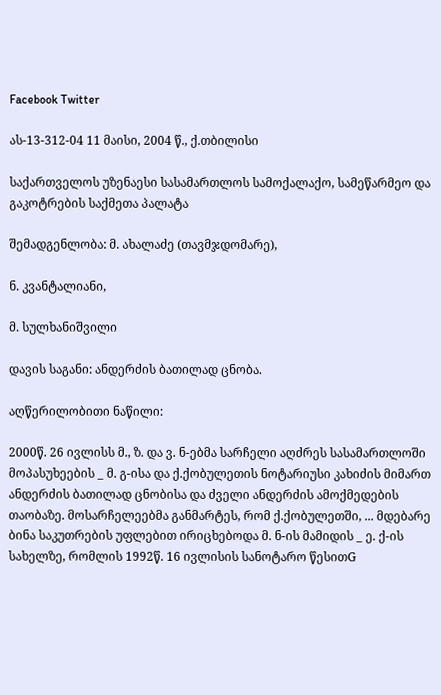Facebook Twitter

ას-13-312-04 11 მაისი, 2004 წ., ქ.თბილისი

საქართველოს უზენაესი სასამართლოს სამოქალაქო, სამეწარმეო და გაკოტრების საქმეთა პალატა

შემადგენლობა: მ. ახალაძე (თავმჯდომარე),

ნ. კვანტალიანი,

მ. სულხანიშვილი

დავის საგანი: ანდერძის ბათილად ცნობა.

აღწერილობითი ნაწილი:

2000წ. 26 ივლისს მ., ზ. და ვ. ნ-ებმა სარჩელი აღძრეს სასამართლოში მოპასუხეების _ მ. გ-ისა და ქ.ქობულეთის ნოტარიუსი კახიძის მიმართ ანდერძის ბათილად ცნობისა და ძველი ანდერძის ამოქმედების თაობაზე. მოსარჩელეებმა განმარტეს, რომ ქ.ქობულეთში, ... მდებარე ბინა საკუთრების უფლებით ირიცხებოდა მ. ნ-ის მამიდის _ ე. ქ-ის სახელზე, რომლის 1992წ. 16 ივლისის სანოტარო წესითG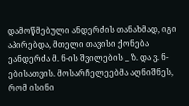დამოწმებული ანდერძის თანახმად, იგი აპირებდა, მთელი თავისი ქონება ეანდერძა მ. ნ-ის შვილების _ ზ. და ვ. ნ-ებისათვის. მოსარჩელეებმა აღნიშნეს, რომ ისინი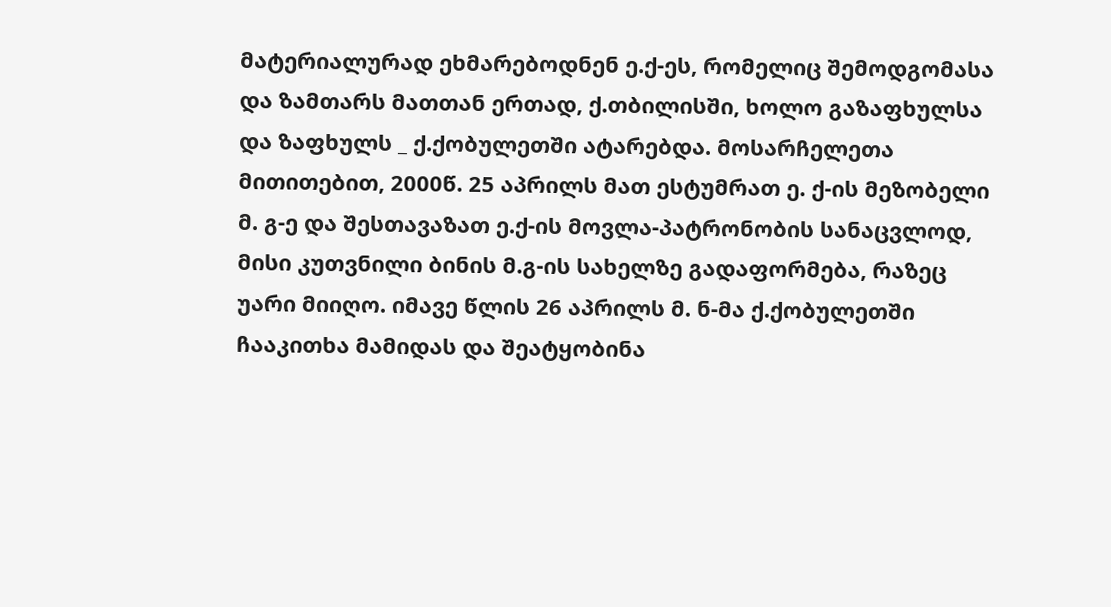მატერიალურად ეხმარებოდნენ ე.ქ-ეს, რომელიც შემოდგომასა და ზამთარს მათთან ერთად, ქ.თბილისში, ხოლო გაზაფხულსა და ზაფხულს _ ქ.ქობულეთში ატარებდა. მოსარჩელეთა მითითებით, 2000წ. 25 აპრილს მათ ესტუმრათ ე. ქ-ის მეზობელი მ. გ-ე და შესთავაზათ ე.ქ-ის მოვლა-პატრონობის სანაცვლოდ, მისი კუთვნილი ბინის მ.გ-ის სახელზე გადაფორმება, რაზეც უარი მიიღო. იმავე წლის 26 აპრილს მ. ნ-მა ქ.ქობულეთში ჩააკითხა მამიდას და შეატყობინა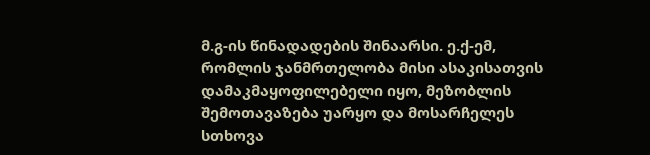მ.გ-ის წინადადების შინაარსი. ე.ქ-ემ, რომლის ჯანმრთელობა მისი ასაკისათვის დამაკმაყოფილებელი იყო, მეზობლის შემოთავაზება უარყო და მოსარჩელეს სთხოვა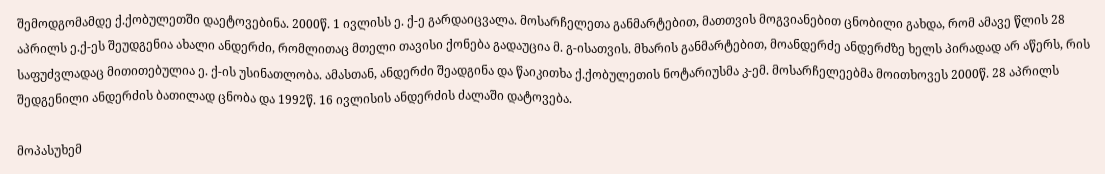შემოდგომამდე ქ.ქობულეთში დაეტოვებინა. 2000წ. 1 ივლისს ე. ქ-ე გარდაიცვალა. მოსარჩელეთა განმარტებით, მათთვის მოგვიანებით ცნობილი გახდა, რომ ამავე წლის 28 აპრილს ე.ქ-ეს შეუდგენია ახალი ანდერძი, რომლითაც მთელი თავისი ქონება გადაუცია მ. გ-ისათვის. მხარის განმარტებით, მოანდერძე ანდერძზე ხელს პირადად არ აწერს, რის საფუძვლადაც მითითებულია ე. ქ-ის უსინათლობა. ამასთან, ანდერძი შეადგინა და წაიკითხა ქ.ქობულეთის ნოტარიუსმა კ-ემ. მოსარჩელეებმა მოითხოვეს 2000წ. 28 აპრილს შედგენილი ანდერძის ბათილად ცნობა და 1992წ. 16 ივლისის ანდერძის ძალაში დატოვება.

მოპასუხემ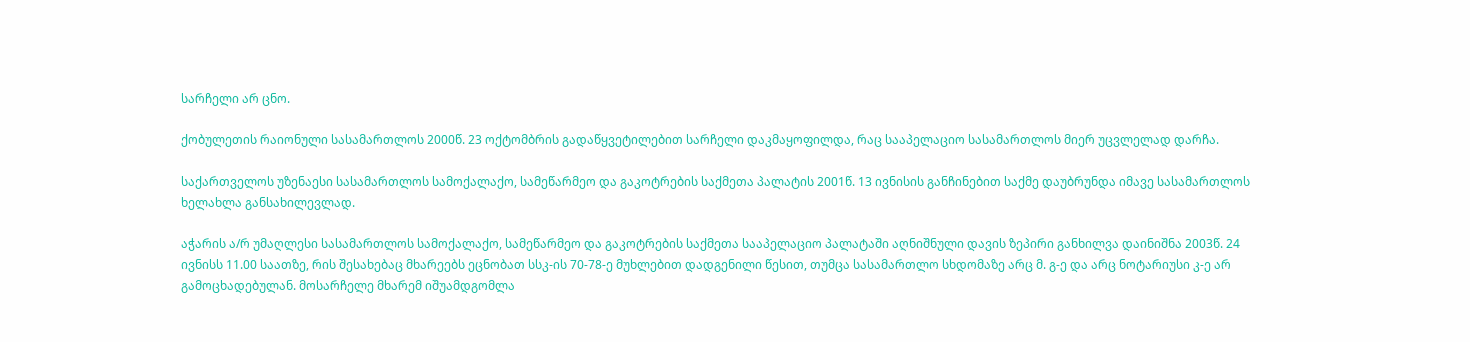სარჩელი არ ცნო.

ქობულეთის რაიონული სასამართლოს 2000წ. 23 ოქტომბრის გადაწყვეტილებით სარჩელი დაკმაყოფილდა, რაც სააპელაციო სასამართლოს მიერ უცვლელად დარჩა.

საქართველოს უზენაესი სასამართლოს სამოქალაქო, სამეწარმეო და გაკოტრების საქმეთა პალატის 2001წ. 13 ივნისის განჩინებით საქმე დაუბრუნდა იმავე სასამართლოს ხელახლა განსახილევლად.

აჭარის ა/რ უმაღლესი სასამართლოს სამოქალაქო, სამეწარმეო და გაკოტრების საქმეთა სააპელაციო პალატაში აღნიშნული დავის ზეპირი განხილვა დაინიშნა 2003წ. 24 ივნისს 11.00 საათზე, რის შესახებაც მხარეებს ეცნობათ სსკ-ის 70-78-ე მუხლებით დადგენილი წესით, თუმცა სასამართლო სხდომაზე არც მ. გ-ე და არც ნოტარიუსი კ-ე არ გამოცხადებულან. მოსარჩელე მხარემ იშუამდგომლა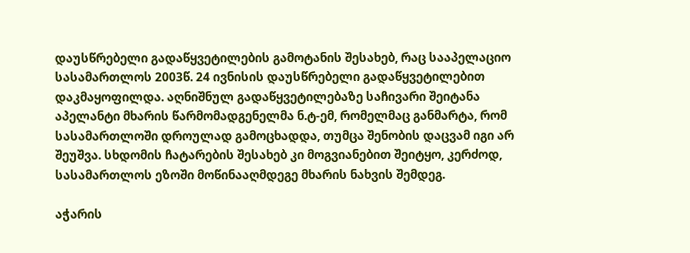დაუსწრებელი გადაწყვეტილების გამოტანის შესახებ, რაც სააპელაციო სასამართლოს 2003წ. 24 ივნისის დაუსწრებელი გადაწყვეტილებით დაკმაყოფილდა. აღნიშნულ გადაწყვეტილებაზე საჩივარი შეიტანა აპელანტი მხარის წარმომადგენელმა ნ.ტ-ემ, რომელმაც განმარტა, რომ სასამართლოში დროულად გამოცხადდა, თუმცა შენობის დაცვამ იგი არ შეუშვა. სხდომის ჩატარების შესახებ კი მოგვიანებით შეიტყო, კერძოდ, სასამართლოს ეზოში მოწინააღმდეგე მხარის ნახვის შემდეგ.

აჭარის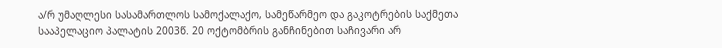ა/რ უმაღლესი სასამართლოს სამოქალაქო, სამეწარმეო და გაკოტრების საქმეთა სააპელაციო პალატის 2003წ. 20 ოქტომბრის განჩინებით საჩივარი არ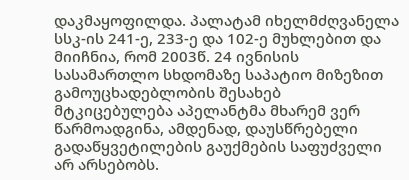დაკმაყოფილდა. პალატამ იხელმძღვანელა სსკ-ის 241-ე, 233-ე და 102-ე მუხლებით და მიიჩნია, რომ 2003წ. 24 ივნისის სასამართლო სხდომაზე საპატიო მიზეზით გამოუცხადებლობის შესახებ მტკიცებულება აპელანტმა მხარემ ვერ წარმოადგინა, ამდენად, დაუსწრებელი გადაწყვეტილების გაუქმების საფუძველი არ არსებობს.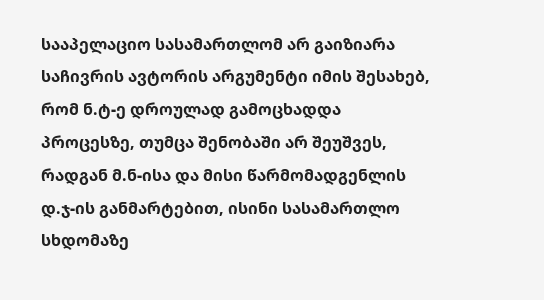სააპელაციო სასამართლომ არ გაიზიარა საჩივრის ავტორის არგუმენტი იმის შესახებ, რომ ნ.ტ-ე დროულად გამოცხადდა პროცესზე, თუმცა შენობაში არ შეუშვეს, რადგან მ.ნ-ისა და მისი წარმომადგენლის დ.ჯ-ის განმარტებით, ისინი სასამართლო სხდომაზე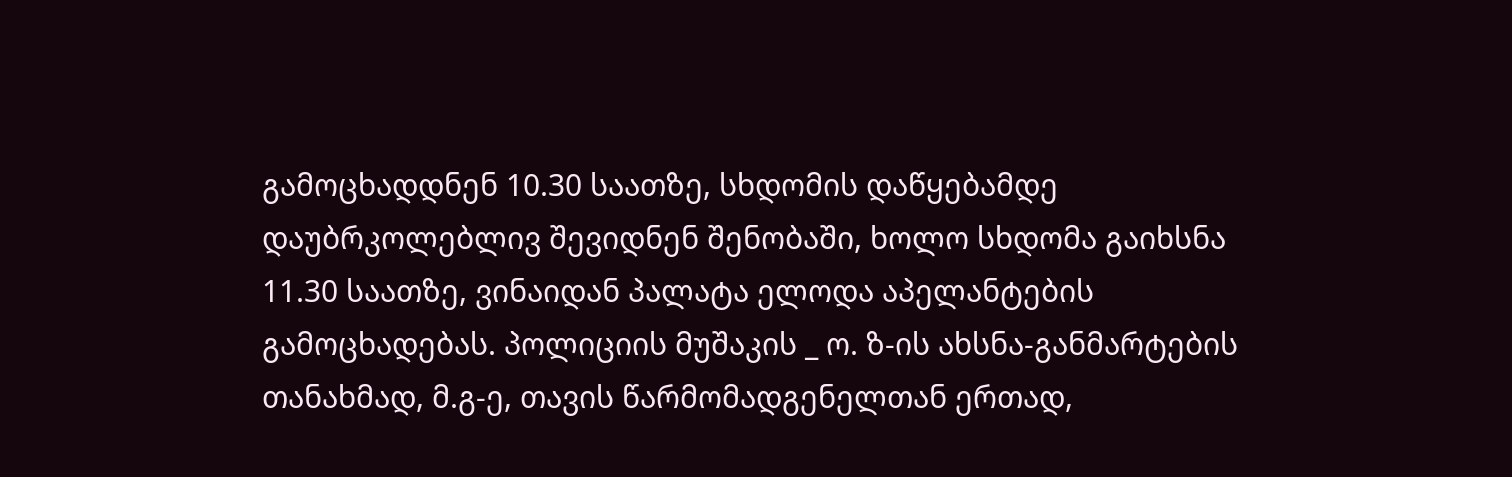გამოცხადდნენ 10.30 საათზე, სხდომის დაწყებამდე დაუბრკოლებლივ შევიდნენ შენობაში, ხოლო სხდომა გაიხსნა 11.30 საათზე, ვინაიდან პალატა ელოდა აპელანტების გამოცხადებას. პოლიციის მუშაკის _ ო. ზ-ის ახსნა-განმარტების თანახმად, მ.გ-ე, თავის წარმომადგენელთან ერთად,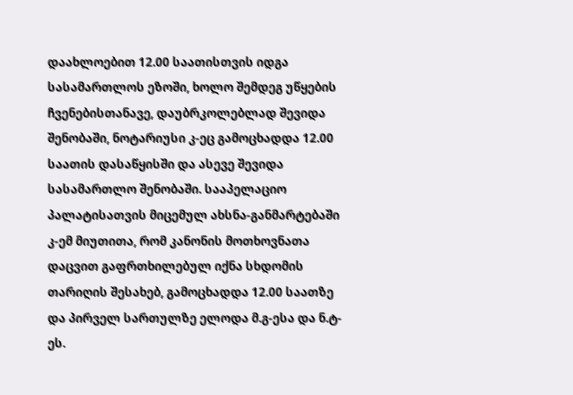დაახლოებით 12.00 საათისთვის იდგა სასამართლოს ეზოში, ხოლო შემდეგ უწყების ჩვენებისთანავე, დაუბრკოლებლად შევიდა შენობაში, ნოტარიუსი კ-ეც გამოცხადდა 12.00 საათის დასაწყისში და ასევე შევიდა სასამართლო შენობაში. სააპელაციო პალატისათვის მიცემულ ახსნა-განმარტებაში კ-ემ მიუთითა, რომ კანონის მოთხოვნათა დაცვით გაფრთხილებულ იქნა სხდომის თარიღის შესახებ, გამოცხადდა 12.00 საათზე და პირველ სართულზე ელოდა მ.გ-ესა და ნ.ტ-ეს.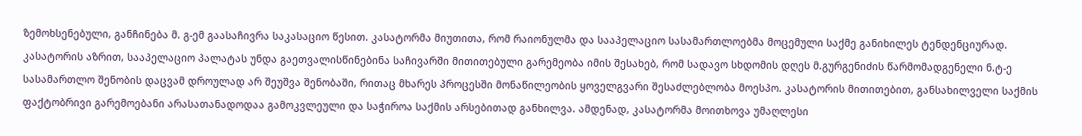ზემოხსენებული, განჩინება მ. გ-ემ გაასაჩივრა საკასაციო წესით. კასატორმა მიუთითა, რომ რაიონულმა და სააპელაციო სასამართლოებმა მოცემული საქმე განიხილეს ტენდენციურად. კასატორის აზრით, სააპელაციო პალატას უნდა გაეთვალისწინებინა საჩივარში მითითებული გარემეობა იმის შესახებ, რომ სადავო სხდომის დღეს მ.გურგენიძის წარმომადგენელი ნ.ტ-ე სასამართლო შენობის დაცვამ დროულად არ შეუშვა შენობაში, რითაც მხარეს პროცესში მონაწილეობის ყოველგვარი შესაძლებლობა მოესპო. კასატორის მითითებით, განსახილველი საქმის ფაქტობრივი გარემოებანი არასათანადოდაა გამოკვლეული და საჭიროა საქმის არსებითად განხილვა. ამდენად, კასატორმა მოითხოვა უმაღლესი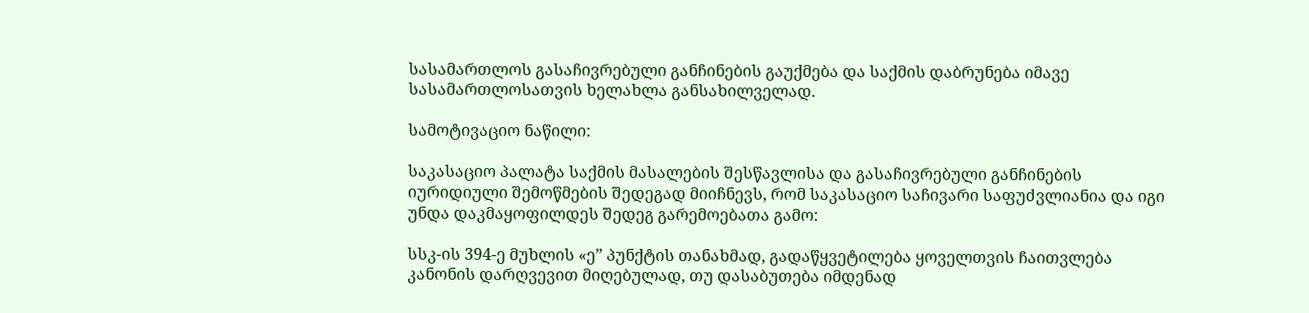სასამართლოს გასაჩივრებული განჩინების გაუქმება და საქმის დაბრუნება იმავე სასამართლოსათვის ხელახლა განსახილველად.

სამოტივაციო ნაწილი:

საკასაციო პალატა საქმის მასალების შესწავლისა და გასაჩივრებული განჩინების იურიდიული შემოწმების შედეგად მიიჩნევს, რომ საკასაციო საჩივარი საფუძვლიანია და იგი უნდა დაკმაყოფილდეს შედეგ გარემოებათა გამო:

სსკ-ის 394-ე მუხლის «ე” პუნქტის თანახმად, გადაწყვეტილება ყოველთვის ჩაითვლება კანონის დარღვევით მიღებულად, თუ დასაბუთება იმდენად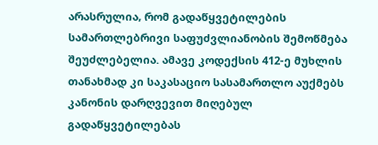არასრულია, რომ გადაწყვეტილების სამართლებრივი საფუძვლიანობის შემოწმება შეუძლებელია. ამავე კოდექსის 412-ე მუხლის თანახმად კი საკასაციო სასამართლო აუქმებს კანონის დარღვევით მიღებულ გადაწყვეტილებას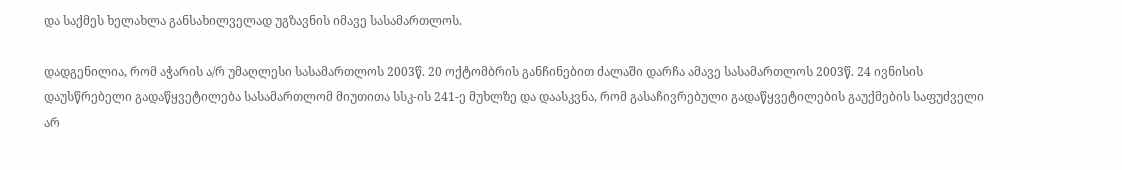და საქმეს ხელახლა განსახილველად უგზავნის იმავე სასამართლოს.

დადგენილია, რომ აჭარის ა/რ უმაღლესი სასამართლოს 2003წ. 20 ოქტომბრის განჩინებით ძალაში დარჩა ამავე სასამართლოს 2003წ. 24 ივნისის დაუსწრებელი გადაწყვეტილება სასამართლომ მიუთითა სსკ-ის 241-ე მუხლზე და დაასკვნა, რომ გასაჩივრებული გადაწყვეტილების გაუქმების საფუძველი არ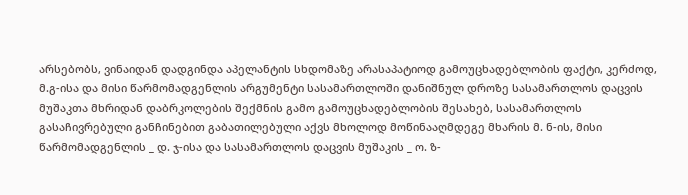არსებობს, ვინაიდან დადგინდა აპელანტის სხდომაზე არასაპატიოდ გამოუცხადებლობის ფაქტი, კერძოდ, მ.გ-ისა და მისი წარმომადგენლის არგუმენტი სასამართლოში დანიშნულ დროზე სასამართლოს დაცვის მუშაკთა მხრიდან დაბრკოლების შექმნის გამო გამოუცხადებლობის შესახებ, სასამართლოს გასაჩივრებული განჩინებით გაბათილებული აქვს მხოლოდ მოწინააღმდეგე მხარის მ. ნ-ის, მისი წარმომადგენლის _ დ. ჯ-ისა და სასამართლოს დაცვის მუშაკის _ ო. ზ-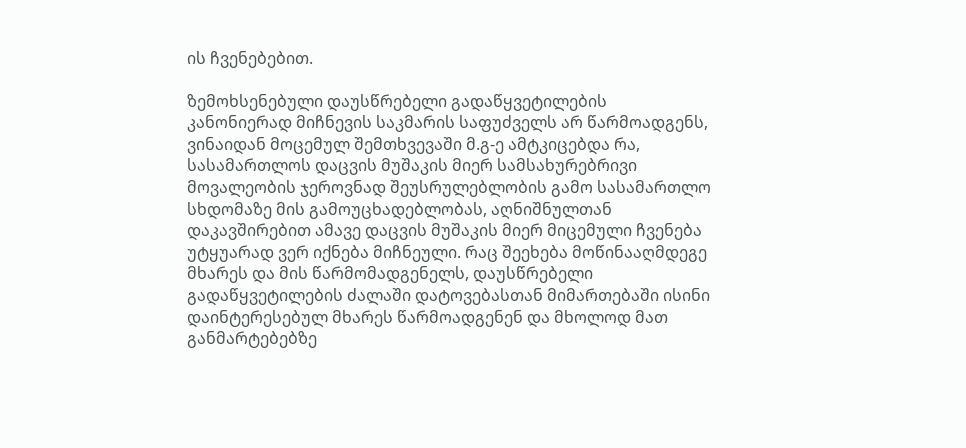ის ჩვენებებით.

ზემოხსენებული დაუსწრებელი გადაწყვეტილების კანონიერად მიჩნევის საკმარის საფუძველს არ წარმოადგენს, ვინაიდან მოცემულ შემთხვევაში მ.გ-ე ამტკიცებდა რა, სასამართლოს დაცვის მუშაკის მიერ სამსახურებრივი მოვალეობის ჯეროვნად შეუსრულებლობის გამო სასამართლო სხდომაზე მის გამოუცხადებლობას, აღნიშნულთან დაკავშირებით ამავე დაცვის მუშაკის მიერ მიცემული ჩვენება უტყუარად ვერ იქნება მიჩნეული. რაც შეეხება მოწინააღმდეგე მხარეს და მის წარმომადგენელს, დაუსწრებელი გადაწყვეტილების ძალაში დატოვებასთან მიმართებაში ისინი დაინტერესებულ მხარეს წარმოადგენენ და მხოლოდ მათ განმარტებებზე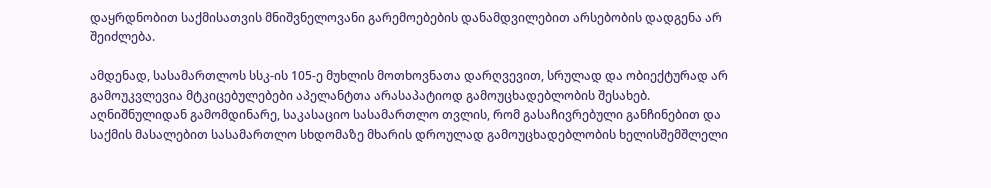დაყრდნობით საქმისათვის მნიშვნელოვანი გარემოებების დანამდვილებით არსებობის დადგენა არ შეიძლება.

ამდენად, სასამართლოს სსკ-ის 105-ე მუხლის მოთხოვნათა დარღვევით, სრულად და ობიექტურად არ გამოუკვლევია მტკიცებულებები აპელანტთა არასაპატიოდ გამოუცხადებლობის შესახებ. აღნიშნულიდან გამომდინარე, საკასაციო სასამართლო თვლის, რომ გასაჩივრებული განჩინებით და საქმის მასალებით სასამართლო სხდომაზე მხარის დროულად გამოუცხადებლობის ხელისშემშლელი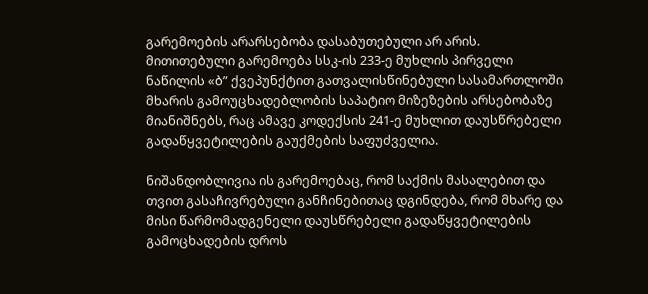გარემოების არარსებობა დასაბუთებული არ არის. მითითებული გარემოება სსკ-ის 233-ე მუხლის პირველი ნაწილის «ბ” ქვეპუნქტით გათვალისწინებული სასამართლოში მხარის გამოუცხადებლობის საპატიო მიზეზების არსებობაზე მიანიშნებს, რაც ამავე კოდექსის 241-ე მუხლით დაუსწრებელი გადაწყვეტილების გაუქმების საფუძველია.

ნიშანდობლივია ის გარემოებაც, რომ საქმის მასალებით და თვით გასაჩივრებული განჩინებითაც დგინდება, რომ მხარე და მისი წარმომადგენელი დაუსწრებელი გადაწყვეტილების გამოცხადების დროს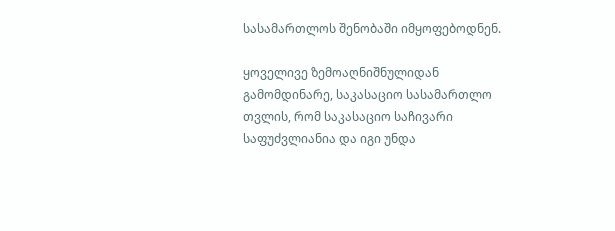სასამართლოს შენობაში იმყოფებოდნენ.

ყოველივე ზემოაღნიშნულიდან გამომდინარე, საკასაციო სასამართლო თვლის, რომ საკასაციო საჩივარი საფუძვლიანია და იგი უნდა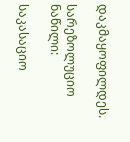დაკმაყოფილდეს.

სარეზოლუციო ნაწილი:

საკასაციო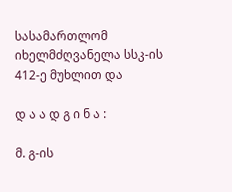სასამართლომ იხელმძღვანელა სსკ-ის 412-ე მუხლით და

დ ა ა დ გ ი ნ ა :

მ. გ-ის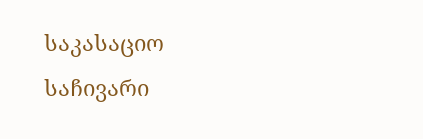საკასაციო საჩივარი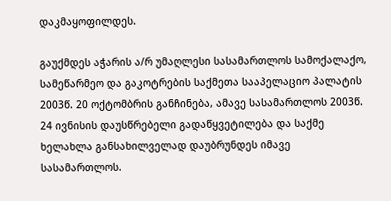დაკმაყოფილდეს.

გაუქმდეს აჭარის ა/რ უმაღლესი სასამართლოს სამოქალაქო, სამეწარმეო და გაკოტრების საქმეთა სააპელაციო პალატის 2003წ. 20 ოქტომბრის განჩინება, ამავე სასამართლოს 2003წ. 24 ივნისის დაუსწრებელი გადაწყვეტილება და საქმე ხელახლა განსახილველად დაუბრუნდეს იმავე სასამართლოს.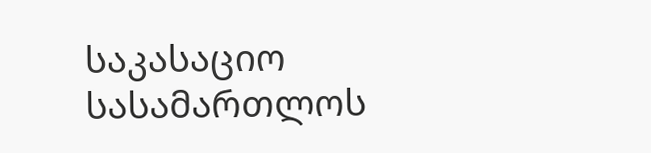საკასაციო სასამართლოს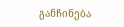განჩინება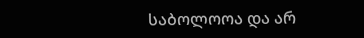საბოლოოა და არ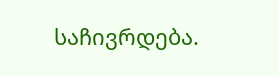საჩივრდება.